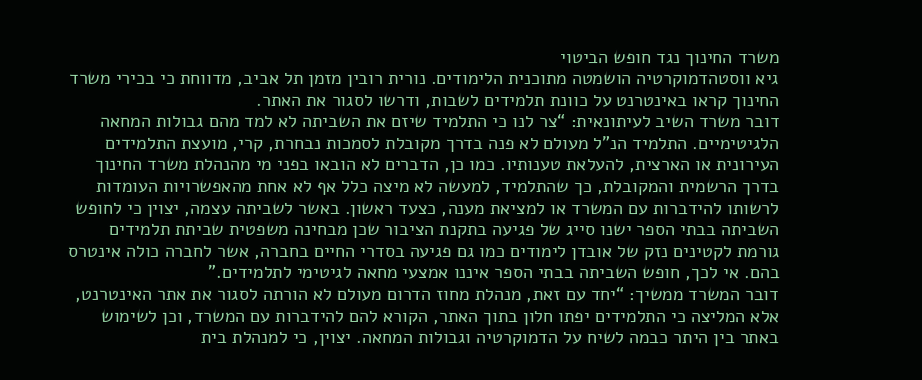משרד החינוך נגד חופש הביטוי
גיא ווסטהדמוקרטיה הושמטה מתוכנית הלימודים. נורית רובין מזמן תל אביב, מדווחת כי בכירי משרד החינוך קראו באינטרנט על כוונת תלמידים לשבות, ודרשו לסגור את האתר.
דובר משרד השיב לעיתונאית: “צר לנו כי התלמיד שיזם את השביתה לא למד מהם גבולות המחאה הלגיטימיים. התלמיד הנ”ל מעולם לא פנה בדרך מקובלת לסמכות נבחרת, קרי, מועצת התלמידים העירונית או הארצית, להעלאת טענותיו. כמו כן, הדברים לא הובאו בפני מי מהנהלת משרד החינוך בדרך הרשמית והמקובלת, כך שהתלמיד, למעשה לא מיצה כלל אף לא אחת מהאפשרויות העומדות לרשותו להידברות עם המשרד או למציאת מענה, כצעד ראשון. באשר לשביתה עצמה, יצוין כי לחופש השביתה בבתי הספר ישנו סייג של פגיעה בתקנת הציבור שכן מבחינה משפטית שביתת תלמידים גורמת לקטינים נזק של אובדן לימודים כמו גם פגיעה בסדרי החיים בחברה, אשר לחברה כולה אינטרס בהם. אי לכך, חופש השביתה בבתי הספר איננו אמצעי מחאה לגיטימי לתלמידים.”
דובר המשרד ממשיך: “יחד עם זאת, מנהלת מחוז הדרום מעולם לא הורתה לסגור את אתר האינטרנט, אלא המליצה כי התלמידים יפתו חלון בתוך האתר, הקורא להם להידברות עם המשרד, וכן לשימוש באתר בין היתר כבמה לשיח על הדמוקרטיה וגבולות המחאה. יצוין, כי למנהלת בית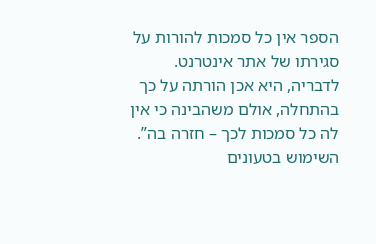הספר אין כל סמכות להורות על סגירתו של אתר אינטרנט. לדבריה, היא אכן הורתה על כך בהתחלה, אולם משהבינה כי אין לה כל סמכות לכך – חזרה בה”.
השימוש בטעונים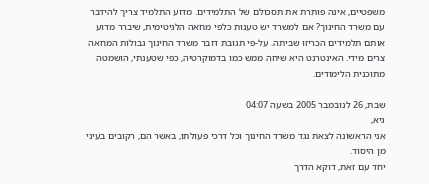משפטיים, אינה פותרת את תסכולם של התלמידים. מדוע התלמיד צריך להידבר עם משרד החינוך? אם למשרד יש טענות כלפי מחאה הלגיטימית, שיברר מדוע אותם תלמידים הכריזו שביתה. על-פי תגובת דובר משרד החינוך גבולות המחאה צרים מידי. האינטרנט היא שיחה ממש כמו בדמוקרטיה, כפי שטענתי, הושמטה מתוכנית הלימודים.

שבת, 26 לנובמבר 2005 בשעה 04:07
גיא,
אני הראשונה לצאת נגד משרד החינוך וכל דרכי פעולתו, באשר הם, רקובים בעיני מן היסוד.
יחד עם זאת, דוקא הדרך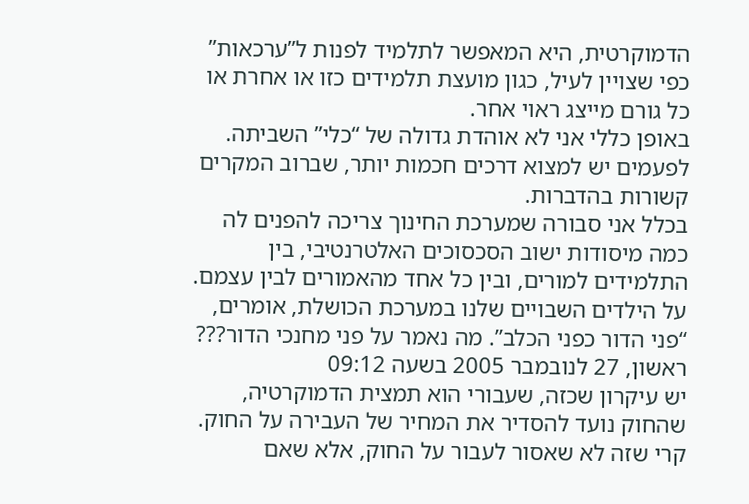הדמוקרטית, היא המאפשר לתלמיד לפנות ל”ערכאות” כפי שצויין לעיל, כגון מועצת תלמידים כזו או אחרת או כל גורם מייצג ראוי אחר.
באופן כללי אני לא אוהדת גדולה של “כלי” השביתה. לפעמים יש למצוא דרכים חכמות יותר, שברוב המקרים קשורות בהדברות.
בכלל אני סבורה שמערכת החינוך צריכה להפנים לה כמה מיסודות ישוב הסכסוכים האלטרנטיבי, בין התלמידים למורים, ובין כל אחד מהאמורים לבין עצמם.
על הילדים השבויים שלנו במערכת הכושלת, אומרים, “פני הדור כפני הכלב”. מה נאמר על פני מחנכי הדור???
ראשון, 27 לנובמבר 2005 בשעה 09:12
יש עיקרון שכזה, שעבורי הוא תמצית הדמוקרטיה, שהחוק נועד להסדיר את המחיר של העבירה על החוק. קרי שזה לא שאסור לעבור על החוק, אלא שאם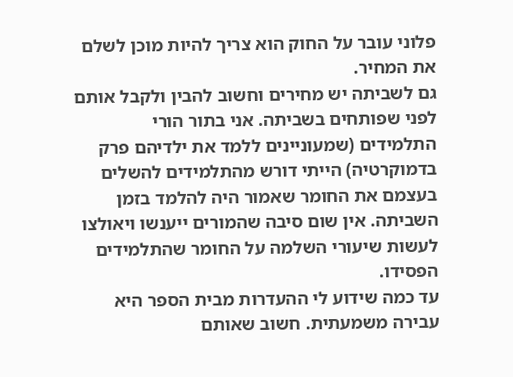פלוני עובר על החוק הוא צריך להיות מוכן לשלם את המחיר.
גם לשביתה יש מחירים וחשוב להבין ולקבל אותם לפני שפותחים בשביתה. אני בתור הורי התלמידים (שמעוניינים ללמד את ילדיהם פרק בדמוקרטיה) הייתי דורש מהתלמידים להשלים בעצמם את החומר שאמור היה להלמד בזמן השביתה. אין שום סיבה שהמורים ייענשו ויאולצו לעשות שיעורי השלמה על החומר שהתלמידים הפסידו.
עד כמה שידוע לי ההעדרות מבית הספר היא עבירה משמעתית. חשוב שאותם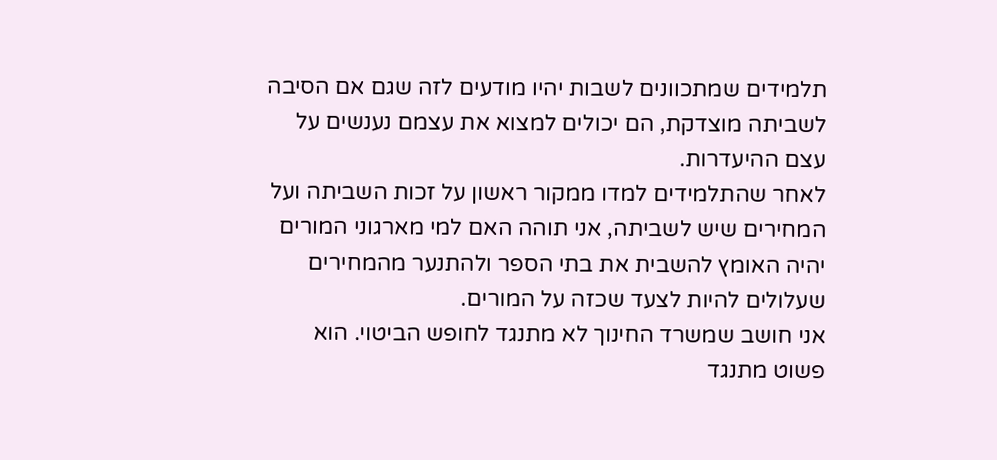תלמידים שמתכוונים לשבות יהיו מודעים לזה שגם אם הסיבה לשביתה מוצדקת, הם יכולים למצוא את עצמם נענשים על עצם ההיעדרות.
לאחר שהתלמידים למדו ממקור ראשון על זכות השביתה ועל המחירים שיש לשביתה, אני תוהה האם למי מארגוני המורים יהיה האומץ להשבית את בתי הספר ולהתנער מהמחירים שעלולים להיות לצעד שכזה על המורים.
אני חושב שמשרד החינוך לא מתנגד לחופש הביטוי. הוא פשוט מתנגד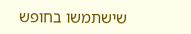שישתמשו בחופש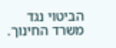הביטוי נגד משרד החינוך.